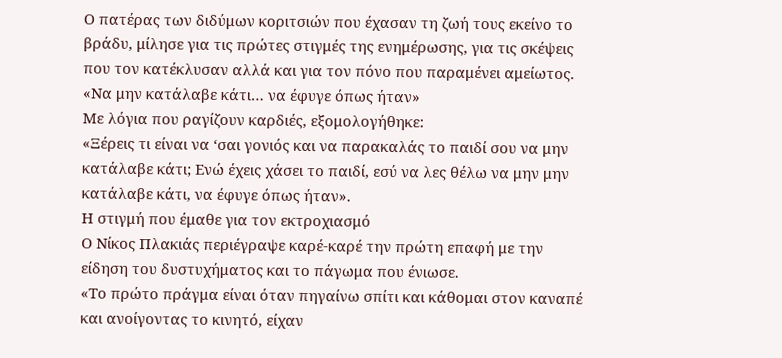Ο πατέρας των διδύμων κοριτσιών που έχασαν τη ζωή τους εκείνο το βράδυ, μίλησε για τις πρώτες στιγμές της ενημέρωσης, για τις σκέψεις που τον κατέκλυσαν αλλά και για τον πόνο που παραμένει αμείωτος.
«Να μην κατάλαβε κάτι… να έφυγε όπως ήταν»
Με λόγια που ραγίζουν καρδιές, εξομολογήθηκε:
«Ξέρεις τι είναι να ‘σαι γονιός και να παρακαλάς το παιδί σου να μην κατάλαβε κάτι; Ενώ έχεις χάσει το παιδί, εσύ να λες θέλω να μην μην κατάλαβε κάτι, να έφυγε όπως ήταν».
Η στιγμή που έμαθε για τον εκτροχιασμό
Ο Νίκος Πλακιάς περιέγραψε καρέ-καρέ την πρώτη επαφή με την είδηση του δυστυχήματος και το πάγωμα που ένιωσε.
«Το πρώτο πράγμα είναι όταν πηγαίνω σπίτι και κάθομαι στον καναπέ και ανοίγοντας το κινητό, είχαν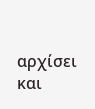αρχίσει και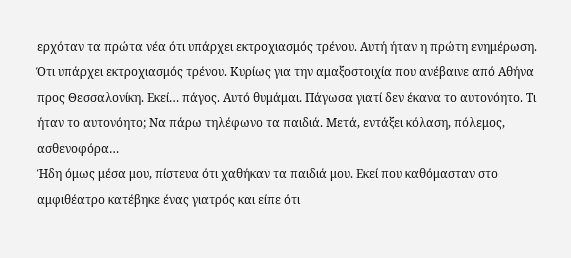ερχόταν τα πρώτα νέα ότι υπάρχει εκτροχιασμός τρένου. Αυτή ήταν η πρώτη ενημέρωση. Ότι υπάρχει εκτροχιασμός τρένου. Κυρίως για την αμαξοστοιχία που ανέβαινε από Αθήνα προς Θεσσαλονίκη. Εκεί… πάγος. Αυτό θυμάμαι. Πάγωσα γιατί δεν έκανα το αυτονόητο. Τι ήταν το αυτονόητο; Να πάρω τηλέφωνο τα παιδιά. Μετά, εντάξει κόλαση, πόλεμος, ασθενοφόρα…
Ήδη όμως μέσα μου, πίστευα ότι χαθήκαν τα παιδιά μου. Εκεί που καθόμασταν στο αμφιθέατρο κατέβηκε ένας γιατρός και είπε ότι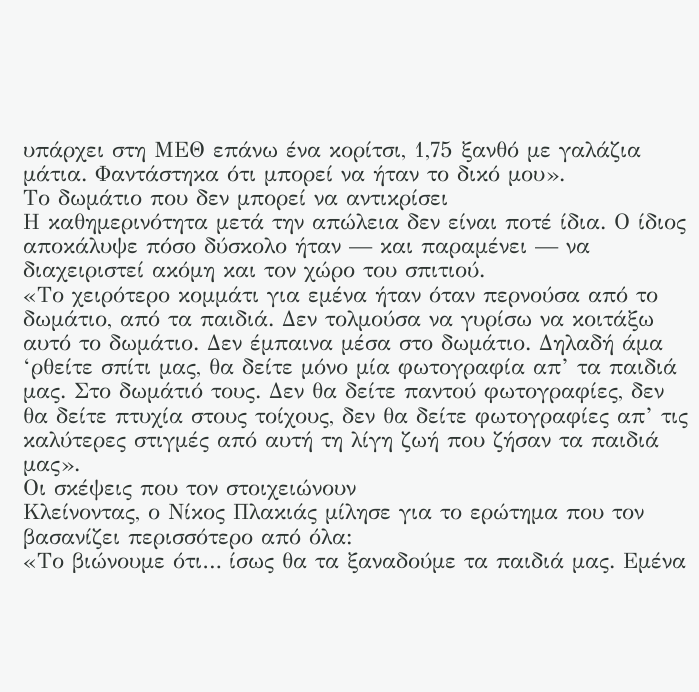υπάρχει στη ΜΕΘ επάνω ένα κορίτσι, 1,75 ξανθό με γαλάζια μάτια. Φαντάστηκα ότι μπορεί να ήταν το δικό μου».
Το δωμάτιο που δεν μπορεί να αντικρίσει
Η καθημερινότητα μετά την απώλεια δεν είναι ποτέ ίδια. Ο ίδιος αποκάλυψε πόσο δύσκολο ήταν — και παραμένει — να διαχειριστεί ακόμη και τον χώρο του σπιτιού.
«Το χειρότερο κομμάτι για εμένα ήταν όταν περνούσα από το δωμάτιο, από τα παιδιά. Δεν τολμούσα να γυρίσω να κοιτάξω αυτό το δωμάτιο. Δεν έμπαινα μέσα στο δωμάτιο. Δηλαδή άμα ‘ρθείτε σπίτι μας, θα δείτε μόνο μία φωτογραφία απ’ τα παιδιά μας. Στο δωμάτιό τους. Δεν θα δείτε παντού φωτογραφίες, δεν θα δείτε πτυχία στους τοίχους, δεν θα δείτε φωτογραφίες απ’ τις καλύτερες στιγμές από αυτή τη λίγη ζωή που ζήσαν τα παιδιά μας».
Οι σκέψεις που τον στοιχειώνουν
Κλείνοντας, ο Νίκος Πλακιάς μίλησε για το ερώτημα που τον βασανίζει περισσότερο από όλα:
«Το βιώνουμε ότι… ίσως θα τα ξαναδούμε τα παιδιά μας. Εμένα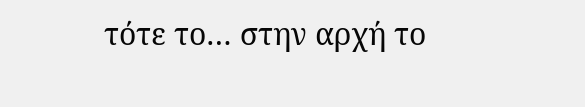τότε το… στην αρχή το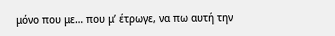μόνο που με… που μ’ έτρωγε, να πω αυτή την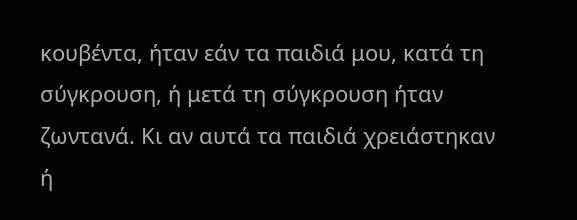κουβέντα, ήταν εάν τα παιδιά μου, κατά τη σύγκρουση, ή μετά τη σύγκρουση ήταν ζωντανά. Κι αν αυτά τα παιδιά χρειάστηκαν ή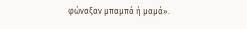φώναξαν μπαμπά ή μαμά».